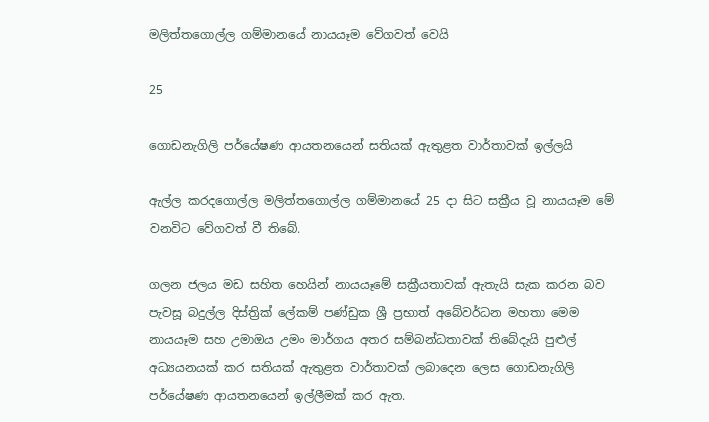මලිත්තගොල්ල ගම්මානයේ නායයෑම වේගවත් වෙයි

25

ගොඩනැගිලි පර්යේෂණ ආයතනයෙන් සතියක් ඇතුළත වාර්තාවක් ඉල්ලයි

ඇල්ල කරදගොල්ල මලිත්තගොල්ල ගම්මානයේ 25 දා සිට සක්‍රීය වූ නායයෑම මේ වනවිට වේගවත් වී තිබේ.

ගලන ජලය මඩ සහිත හෙයින් නායයෑමේ සක්‍රීයතාවක් ඇතැයි සැක කරන බව පැවසූ බදුල්ල දිස්ත්‍රික් ලේකම් පණ්ඩුක ශ්‍රී ප්‍රභාත් අබේවර්ධන මහතා මෙම නායයෑම සහ උමාඔය උමං මාර්ගය අතර සම්බන්ධතාවක් තිබේදැයි පුළුල් අධ්‍යයනයක් කර සතියක් ඇතුළත වාර්තාවක් ලබාදෙන ලෙස ගොඩනැගිලි පර්යේෂණ ආයතනයෙන් ඉල්ලීමක් කර ඇත.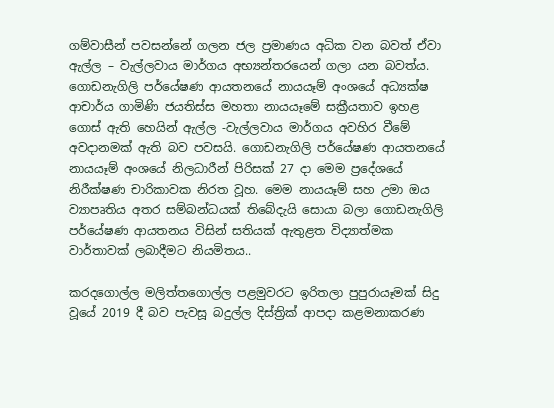ගම්වාසීන් පවසන්නේ ගලන ජල ප්‍රමාණය අධික වන බවත් ඒවා ඇල්ල – වැල්ලවාය මාර්ගය අභ්‍යන්තරයෙන් ගලා යන බවත්ය. ගොඩනැගිලි පර්යේෂණ ආයතනයේ නායයෑම් අංශයේ අධ්‍යක්ෂ ආචාර්ය ගාමිණි ජයතිස්ස මහතා නායයෑමේ සක්‍රීයතාව ඉහළ ගොස් ඇති හෙයින් ඇල්ල -වැල්ලවාය මාර්ගය අවහිර වීමේ අවදානමක් ඇති බව පවසයි. ගොඩනැගිලි පර්යේෂණ ආයතනයේ නායයෑම් අංශයේ නිලධාරීන් පිරිසක් 27 දා මෙම ප්‍රදේශයේ නිරීක්ෂණ චාරිකාවක නිරත වූහ. මෙම නායයෑම් සහ උමා ඔය ව්‍යාපෘතිය අතර සම්බන්ධයක් තිබේදැයි සොයා බලා ගොඩනැගිලි පර්යේෂණ ආයතනය විසින් සතියක් ඇතුළත විද්‍යාත්මක වාර්තාවක් ලබාදීමට නියමිතය..

කරදගොල්ල මලිත්තගොල්ල පළමුවරට ඉරිතලා පුපුරායෑමක් සිදු වූයේ 2019 දී බව පැවසූ බදුල්ල දිස්ත්‍රික් ආපදා කළමනාකරණ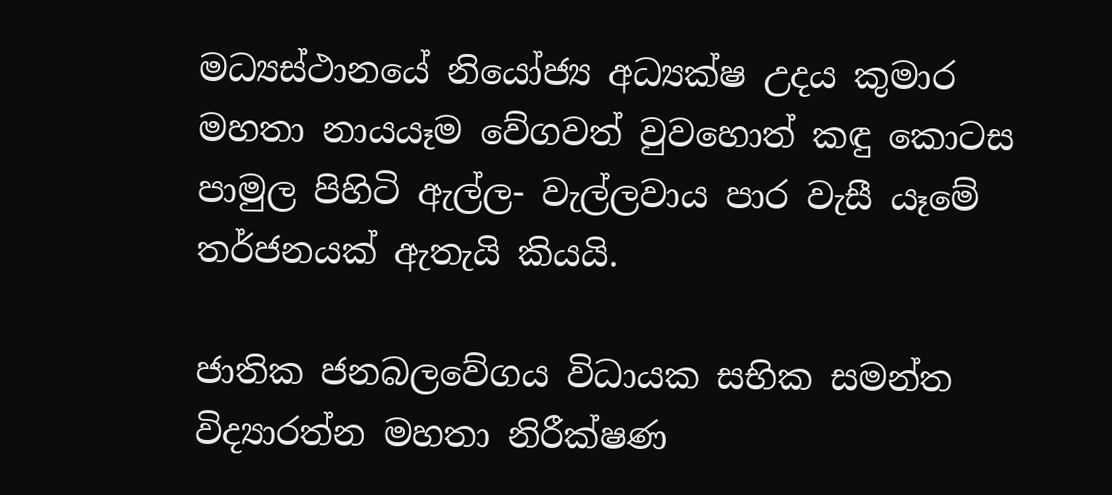මධ්‍යස්ථානයේ නියෝජ්‍ය අධ්‍යක්ෂ උදය කුමාර මහතා නායයෑම වේගවත් වුවහොත් කඳු කොටස පාමුල පිහිටි ඇල්ල- වැල්ලවාය පාර වැසී යෑමේ තර්ජනයක් ඇතැයි කියයි.

ජාතික ජනබලවේගය විධායක සභික සමන්ත විද්‍යාරත්න මහතා නිරීක්ෂණ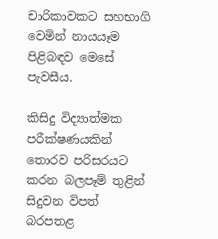චාරිකාවකට සහභාගි වෙමින් නායයෑම පිළිබඳව මෙසේ පැවසීය.

කිසිදු විද්‍යාත්මක පරීක්ෂණයකින් තොරව පරිසරයට කරන බලපෑම් තුළින් සිදුවන විපත් බරපතළ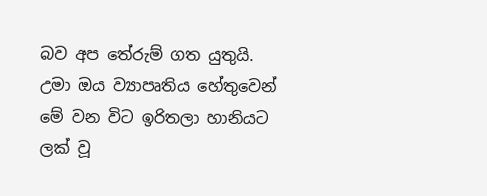බව අප තේරුම් ගත යුතුයි. උමා ඔය ව්‍යාපෘතිය හේතුවෙන් මේ වන විට ඉරිතලා හානියට ලක් වූ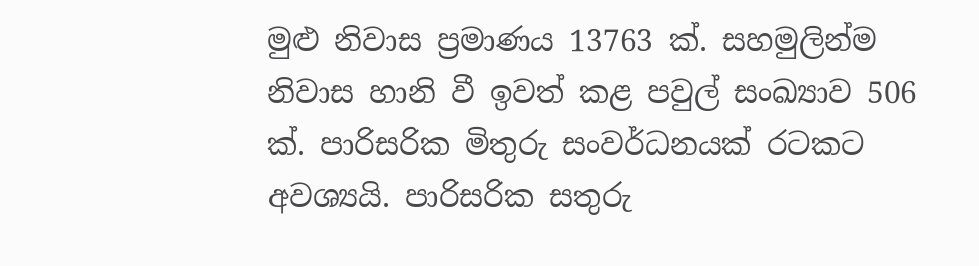මුළු නිවාස ප්‍රමාණය 13763 ක්. සහමුලින්ම නිවාස හානි වී ඉවත් කළ පවුල් සංඛ්‍යාව 506 ක්. පාරිසරික මිතුරු සංවර්ධනයක් රටකට අවශ්‍යයි. පාරිසරික සතුරු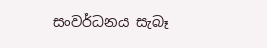සංවර්ධනය සැබෑ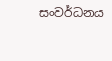සංවර්ධනය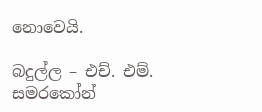නොවෙයි.

බදුල්ල – එච්. එම්. සමරකෝන්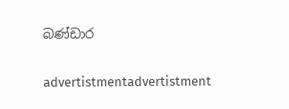බණ්ඩාර

advertistmentadvertistment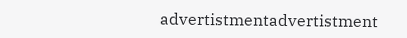advertistmentadvertistment